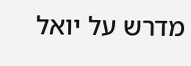מדרש על יואל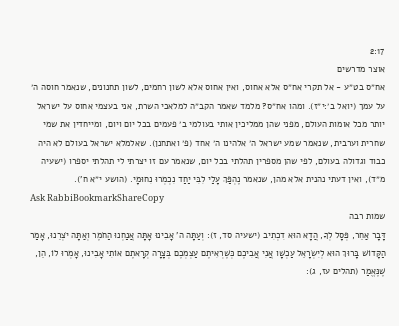2:17
אוצר מדרשים
אח״ס בט״ע - אל תקרי אח״ס אלא אחוס, ואין אחוס אלא לשון רחמים, לשון תחנונים, שנאמר חוסה ה׳ על עמך (יואל ב׳:י״ז). ומהו אח״ס? מלמד שאמר הקב״ה למלאכי השרת, אני בעצמי אחוס על ישראל יותר מכל אומות העולם, מפני שהן ממליכין אותי בעולמי ב׳ פעמים בכל יום ויום, ומייחדין את שמי שחרית וערבית, שנאמר שמע ישראל ה׳ אלהינו ה׳ אחד (פ׳ ואתחנן). שאלמלא ישראל בעולם לא היה כבוד וגדולה בעולם, לפי שהן מספרין תהלתי בכל יום, שנאמר עם זו יצרתי לי תהלתי יספרו (ישעיה מ״ד), ואין דעתי נהנית אלא מהן, שנאמר נֶהְפַּךְ עָלַי לִבִּי יַחַד נִכְמְרוּ נִחוּמָי. (הושע י״א ח').
Ask RabbiBookmarkShareCopy
שמות רבה
דָּבָר אַחֵר, פְּסָל לְךָ, הֲדָא הוּא דִכְתִיב (ישעיה סד, ז): וְעַתָּה ה' אָבִינוּ אָתָּה אֲנַחְנוּ הַחֹמֶר וְאַתָּה יֹצְרֵנוּ, אָמַר הַקָּדוֹשׁ בָּרוּךְ הוּא לְיִשְׂרָאֵל עַכְשָׁו אֲנִי אֲבִיכֶם כְּשֶׁרְאִיתֶם עַצְמְכֶם בְּצָרָה קְרָאתֶם אוֹתִי אָבִינוּ, אָמְרוּ לוֹ, הֵן, שֶׁנֶּאֱמַר (תהלים עז, ג):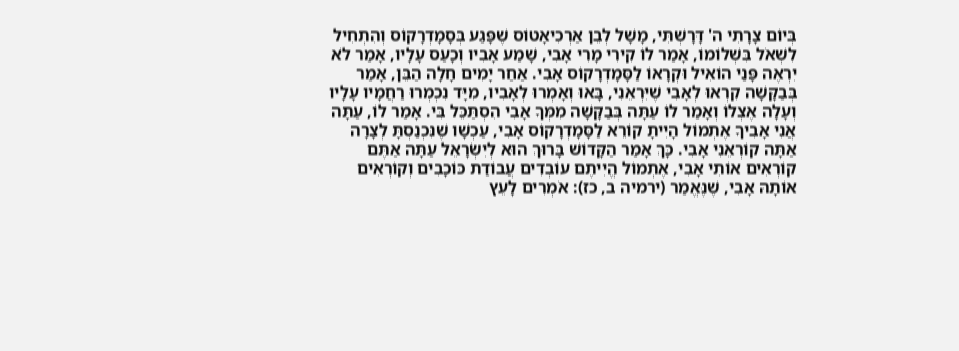בְּיוֹם צָרָתִי ה' דָּרָשְׁתִּי, מָשָׁל לְבֵן אַרְכִיאָטוֹס שֶׁפָּגַע בְּסָמָדְרָקוֹס וְהִתְחִיל לִשְׁאֹל בִּשְׁלוֹמוֹ, אָמַר לוֹ קִירִי מָרִי אָבִי, שָׁמַע אָבִיו וְכָעַס עָלָיו, אָמַר לֹא יִרְאֶה פָּנַי הוֹאִיל וּקְרָאוֹ לַסָּמָדְרָקוֹס אָבִי. אַחַר יָמִים חָלָה הַבֵּן, אָמַר בְּבַקָּשָׁה קִרְאוּ לְאָבִי שֶׁיִּרְאֵנִי, בָּאוּ וְאָמְרוּ לְאָבִיו, מִיָּד נִכְמְרוּ רַחֲמָיו עָלָיו וְעָלָה אֶצְלוֹ וְאָמַר לוֹ עַתָּה בְּבַקָּשָׁה מִמְּךָ אָבִי הִסְתַּכֵּל בִּי. אָמַר לוֹ, עַתָּה אֲנִי אָבִיךָ אֶתְמוֹל הָיִיתָ קוֹרֵא לַסָּמָדְרָקוֹס אָבִי, עַכְשָׁו שֶׁנִּכְנַסְתָּ לְצָרָה אַתָּה קוֹרְאֵנִי אָבִי. כָּךְ אָמַר הַקָּדוֹשׁ בָּרוּךְ הוּא לְיִשְׂרָאֵל עַתָּה אַתֶּם קוֹרְאִים אוֹתִי אָבִי, אֶתְמוֹל הֱיִיתֶם עוֹבְדִים עֲבוֹדַת כּוֹכָבִים וְקוֹרְאִים אוֹתָהּ אָבִי, שֶׁנֶּאֱמַר (ירמיה ב, כז): אֹמְרִים לָעֵץ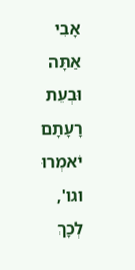אָבִי אַתָּה וּבְעֵת רָעָתָם יֹאמְרוּ וגו', לְכָךְ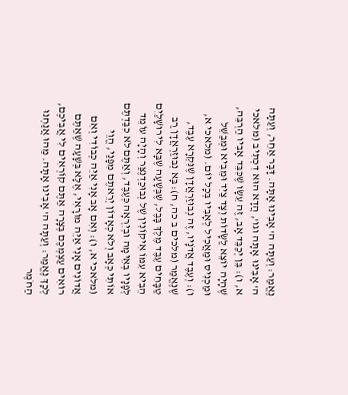נֶאֱמַר: וְעַתָּה ה' אָבִינוּ אָתָּה. דָּבָר אַחֵר, וְעַתָּה ה' אָבִינוּ אָתָּה וגו', הֲדָא הוּא דִכְתִיב (מלאכי א, ו): בֵּן יְכַבֵּד אָב, זֶה עֵשָׂו שֶׁכִּבֵּד אָבִיו הַרְבֵּה, שֶׁהָיָה יוֹצֵא לַשָֹּׂדוֹת וְצָד צַיִד וּמֵבִיא וּמְבַשֵּׁל וּמַכְנִיס וּמַאֲכִיל לְאָבִיו בְּכָל יוֹם. (מלאכי א, ו): וְעֶבֶד אֲדֹנָיו, זֶה נְבוּזַרְאֲדָן שֶׁנִּקְרָא עֶבֶד, שֶׁנֶּאֱמַר (מלכים ב כה, ח): בָּא נְבוּזַרְאֲדָן רַב טַבָּחִים עֶבֶד מֶלֶךְ בָּבֶל, שֶׁבְּשָׁעָה שֶׁבָּא לִירוּשָׁלַיִם הֵבִיא עִמּוֹ אִיקוֹנִין שֶׁל נְבוּכַדְנֶצַּר וְהָיָה עוֹמֵד לְפָנָיו בְּאֵימָה וּבְיִרְאָה כְּעֶבֶד, וְאַתֶּם לֹא כִבַּדְתֶּם אוֹתִי כְּאָב וְלֹא כְאָדוֹן יְרֵאתֶם מִפָּנַי, הֱוֵי (מלאכי א, ו): וְאִם אָב אָנִי אַיֵּה כְבוֹדִי וְאִם אֲדוֹנִים אָנִי אַיֵּה מוֹרָאִי, אֶלָּא בְּשָׁעָה שֶׁאַתֶּם רוֹאִים עַצְמְכֶם בְּצָרָה אַתֶּם קוֹרְאִים לִי אֲבִיכֶם, לְכָךְ נֶאֱמַר: וְעַתָּה ה' אָבִינוּ אָתָּה. מַהוּ אֲנַחְנוּ הַחֹמֶר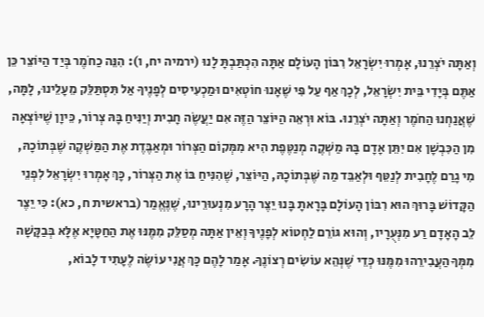וְאַתָּה יֹצְרֵנוּ, אָמְרוּ יִשְׂרָאֵל רִבּוֹן הָעוֹלָם אַתָּה הִכְתַּבְתָּ לָנוּ (ירמיה יח, ו): הִנֵּה כַחֹמֶר בְּיַד הַיּוֹצֵר כֵּן אַתֶּם בְּיָדִי בֵּית יִשְׂרָאֵל, לְכָךְ אַף עַל פִּי שֶׁאָנוּ חוֹטְאִים וּמַכְעִיסִים לְפָנֶיךָ אַל תִּסְתַּלֵּק מֵעָלֵינוּ, לָמָּה, שֶׁאֲנַחְנוּ הַחֹמֶר וְאַתָּה יֹצְרֵנוּ. בּוֹא וּרְאֵה הַיּוֹצֵר הַזֶּה אִם יַעֲשֶׂה חָבִית וְיַנִּיחַ בָּהּ צְרוֹר, כֵּיוָן שֶׁיּוֹצְאָה מִן הַכִּבְשָׁן אִם יִתֵּן אָדָם בָּהּ מַשְׁקֶה מְנַטֶּפֶת הִיא מִמְּקוֹם הַצְּרוֹר וּמְאַבֶּדֶת אֶת הַמַּשְׁקֶה שֶׁבְּתוֹכָהּ, מִי גָרַם לֶחָבִית לְנַטֵּף וּלְאַבֵּד מַה שֶּׁבְּתוֹכָהּ, הַיּוֹצֵר, שֶׁהִנִּיחַ בּוֹ אֶת הַצְּרוֹר, כָּךְ אָמְרוּ יִשְׂרָאֵל לִפְנֵי הַקָּדוֹשׁ בָּרוּךְ הוּא רִבּוֹן הָעוֹלָם בָּרָאתָ בָּנוּ יֵצֶר הָרָע מִנְעוּרֵינוּ, שֶׁנֶּאֱמַר (בראשית ח, כא): כִּי יֵצֶר לֵב הָאָדָם רַע מִנְּעֻרָיו, וְהוּא גּוֹרֵם לַחְטוֹא לְפָנֶיךָ וְאֵין אַתָּה מְסַלֵּק מִמֶּנּוּ אֶת הַחַטָּיָא אֶלָּא בְּבַקָּשָׁה מִמְּךָ הַעֲבִירֵהוּ מִמֶּנּוּ כְּדֵי שֶׁנְּהֵא עוֹשִׂים רְצוֹנֶךָ. אָמַר לָהֶם כָּךְ אֲנִי עוֹשֶׂה לֶעָתִיד לָבוֹא,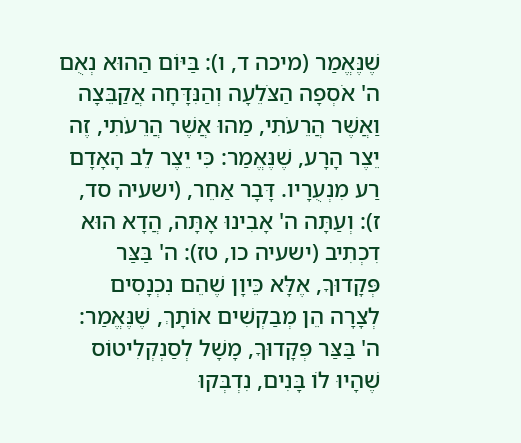שֶׁנֶּאֱמַר (מיכה ד, ו): בַּיּוֹם הַהוּא נְאֻם ה' אֹסְפָה הַצֹּלֵעָה וְהַנִּדָּחָה אֲקַבֵּצָה וַאֲשֶׁר הֲרֵעֹתִי, מַהוּ אֲשֶׁר הֲרֵעֹתִי, זֶה יֵצֶר הָרָע, שֶׁנֶּאֱמַר: כִּי יֵצֶר לֵב הָאָדָם רַע מִנְעֻרָיו. דָּבָר אַחֵר, (ישעיה סד, ז): וְעַתָּה ה' אָבִינוּ אָתָּה, הֲדָא הוּא דִכְתִיב (ישעיה כו, טז): ה' בַּצַּר פְּקָדוּךָ, אֶלָּא כֵּיוָן שֶׁהֵם נִכְנָסִים לְצָרָה הֵן מְבַקְשִׁים אוֹתָךְ, שֶׁנֶּאֱמַר: ה' בַּצַּר פְּקָדוּךָ, מָשָׁל לְסַנְקְלִיטוֹס שֶׁהָיוּ לוֹ בָּנִים, נִדְבְּקוּ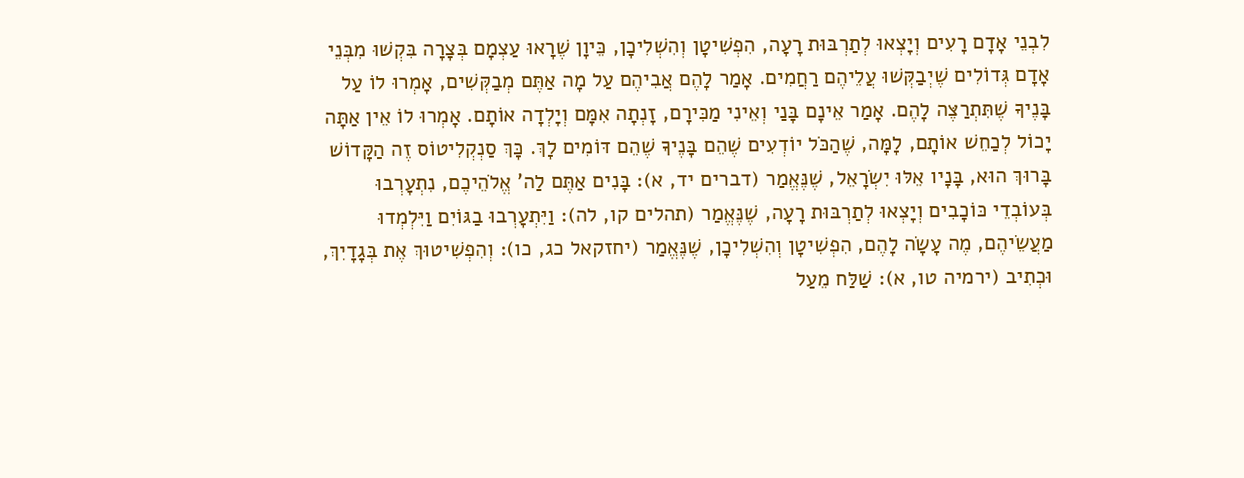לִבְנֵי אָדָם רָעִים וְיָצְאוּ לְתַרְבּוּת רָעָה, הִפְשִׁיטָן וְהִשְׁלִיכָן, כֵּיוָן שֶׁרָאוּ עַצְמָם בְּצָרָה בִּקְשׁוּ מִבְּנֵי אָדָם גְּדוֹלִים שֶׁיְבַקְּשׁוּ עֲלֵיהֶם רַחֲמִים. אָמַר לָהֶם אֲבִיהֶם עַל מָה אַתֶּם מְבַקְּשִׁים, אָמְרוּ לוֹ עַל בָּנֶיךָ שֶׁתִּתְרַצֶּה לָהֶם. אָמַר אֵינָם בָּנַי וְאֵינִי מַכִּירָם, זָנְתָה אִמָּם וְיָלְדָה אוֹתָם. אָמְרוּ לוֹ אֵין אַתָּה יָכוֹל לְכַחֵשׁ אוֹתָם, לָמָּה, שֶׁהַכֹּל יוֹדְעִים שֶׁהֵם בָּנֶיךָ שֶׁהֵם דּוֹמִים לָךְ. כָּךְ סַנְקְלִיטוֹס זֶה הַקָּדוֹשׁ בָּרוּךְ הוּא, בָּנָיו אֵלּוּ יִשְׂרָאֵל, שֶׁנֶּאֱמַר (דברים יד, א): בָּנִים אַתֶּם לַה' אֱלֹהֵיכֶם, נִתְעָרְבוּ בְּעוֹבְדֵי כּוֹכָבִים וְיָצְאוּ לְתַרְבּוּת רָעָה, שֶׁנֶּאֱמַר (תהלים קו, לה): וַיִּתְעָרְבוּ בַגּוֹיִם וַיִּלְמְדוּ מַעֲשֵׂיהֶם, מֶה עָשָׂה לָהֶם, הִפְשִׁיטָן וְהִשְׁלִיכָן, שֶׁנֶּאֱמַר (יחזקאל כג, כו): וְהִפְשִׁיטוּךְ אֶת בְּגָדָיִךְ, וּכְתִיב (ירמיה טו, א): שַׁלַּח מֵעַל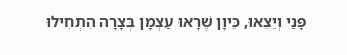פָּנַי וְיֵצֵאוּ, כֵּיוָן שֶׁרָאוּ עַצְמָן בְּצָרָה הִתְחִילוּ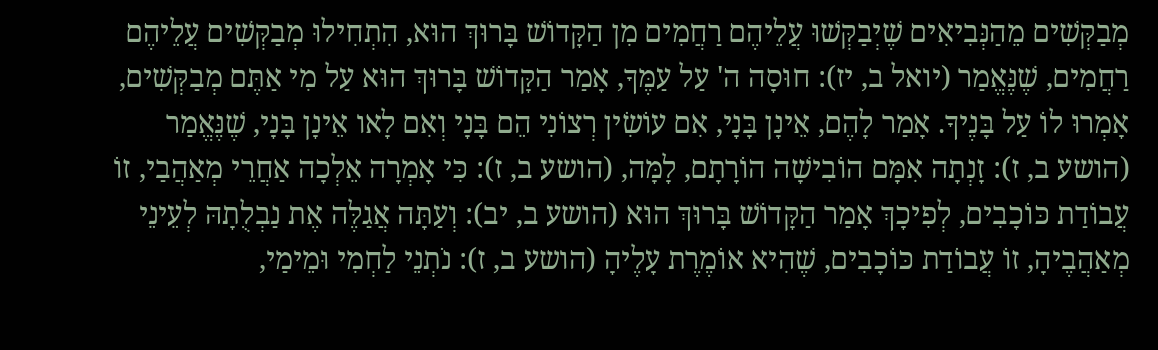מְבַקְּשִׁים מֵהַנְּבִיאִים שֶׁיְבַקְּשׁוּ עֲלֵיהֶם רַחֲמִים מִן הַקָּדוֹשׁ בָּרוּךְ הוּא, הִתְחִילוּ מְבַקְּשִׁים עֲלֵיהֶם רַחֲמִים, שֶׁנֶּאֱמַר (יואל ב, יז): חוּסָה ה' עַל עַמֶּךָ, אָמַר הַקָּדוֹשׁ בָּרוּךְ הוּא עַל מִי אַתֶּם מְבַקְּשִׁים, אָמְרוּ לוֹ עַל בָּנֶיךָ. אָמַר לָהֶם, אֵינָן בָּנָי, אִם עוֹשִׂין רְצוֹנִי הֵם בָּנָי וְאִם לָאו אֵינָן בָּנָי, שֶׁנֶּאֱמַר (הושע ב, ז): זָנְתָה אִמָּם הוֹבִישָׁה הוֹרָתָם, לָמָּה, (הושע ב, ז): כִּי אָמְרָה אֵלְכָה אַחֲרֵי מְאַהֲבַי, זוֹ עֲבוֹדַת כּוֹכָבִים, לְפִיכָךְ אָמַר הַקָּדוֹשׁ בָּרוּךְ הוּא (הושע ב, יב): וְעַתָּה אֲגַלֶּה אֶת נַבְלֻתָהּ לְעֵינֵי מְאַהֲבֶיהָ, זוֹ עֲבוֹדַת כּוֹכָבִים, שֶׁהִיא אוֹמֶרֶת עָלֶיהָ (הושע ב, ז): נֹתְנֵי לַחְמִי וּמֵימַי,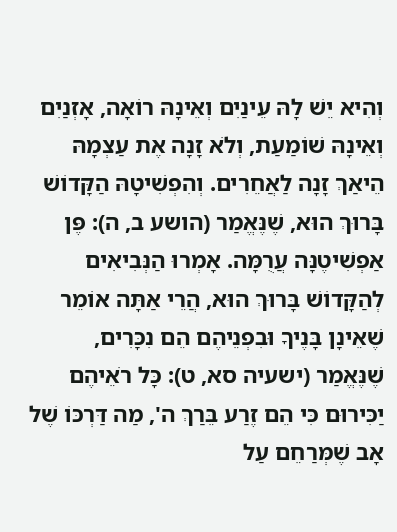וְהִיא יֵשׁ לָהּ עֵינַיִם וְאֵינָהּ רוֹאָה, אָזְנַיִם וְאֵינָהּ שׁוֹמַעַת, וְלֹא זָנָה אֶת עַצְמָהּ הֵיאַךְ זָנָה לַאֲחֵרִים. וְהִפְשִׁיטָהּ הַקָּדוֹשׁ בָּרוּךְ הוּא, שֶׁנֶּאֱמַר (הושע ב, ה): פֶּן אַפְשִׁיטֶנָּה עֲרֻמָּה. אָמְרוּ הַנְּבִיאִים לְהַקָּדוֹשׁ בָּרוּךְ הוּא, הֲרֵי אַתָּה אוֹמֵר שֶׁאֵינָן בָּנֶיךָ וּבִפְנֵיהֶם הֵם נִכָּרִים, שֶׁנֶּאֱמַר (ישעיה סא, ט): כָּל רֹאֵיהֶם יַכִּירוּם כִּי הֵם זֶרַע בֵּרַךְ ה', מַה דַּרְכּוֹ שֶׁל אָב שֶׁמְּרַחֵם עַל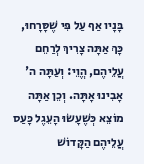בָּנָיו אַף עַל פִּי שֶׁסָּרָחוּ, כָּךְ אַתָּה צָרִיךְ לְרַחֵם עֲלֵיהֶם, הֱוֵי: וְעַתָּה ה' אָבִינוּ אָתָּה. וְכֵן אַתָּה מוֹצֵא כְּשֶׁעָשׂוּ הָעֵגֶל כָּעַס עֲלֵיהֶם הַקָּדוֹשׁ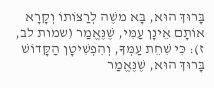בָּרוּךְ הוּא, בָּא משֶׁה לְרַצּוֹתוֹ וְקָרָא אוֹתָם אֵינָן עַמִּי, שֶׁנֶּאֱמַר (שמות לב, ז): כִּי שִׁחֵת עַמְּךָ, וְהִפְשִׁיטָן הַקָּדוֹשׁ בָּרוּךְ הוּא, שֶׁנֶּאֱמַר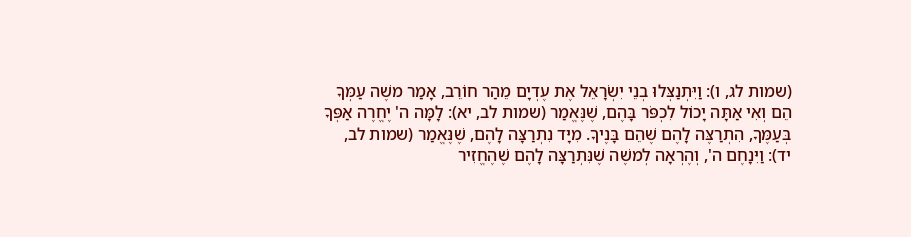(שמות לג, ו): וַיִּתְנַצְּלוּ בְנֵי יִשְׂרָאֵל אֶת עֶדְיָם מֵהַר חוֹרֵב, אָמַר משֶׁה עַמְּךָ הֵם וְאִי אַתָּה יָכוֹל לִכְפֹּר בָּהֶם, שֶׁנֶּאֱמַר (שמות לב, יא): לָמָּה ה' יֶחֱרֶה אַפְּךָ בְּעַמֶּךָ, הִתְרַצֶּה לָהֶם שֶׁהֵם בָּנֶיךָ. מִיָּד נִתְרַצָּה לָהֶם, שֶׁנֶּאֱמַר (שמות לב, יד): וַיִּנָחֶם ה', וְהֶרְאָה לְמשֶׁה שֶׁנִּתְרַצָּה לָהֶם שֶׁהֶחֱזִיר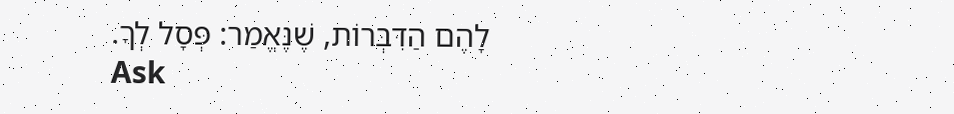לָהֶם הַדִּבְּרוֹת, שֶׁנֶּאֱמַר: פְּסָל לְךָ.
Ask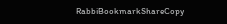RabbiBookmarkShareCopy